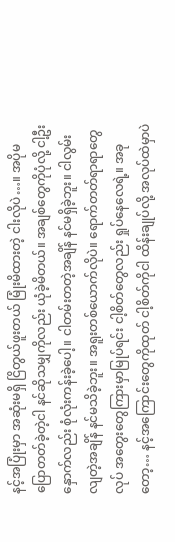နင့်အပြုံးမှာ အဆုံးမရှိ ငြိတွယ်ဖူးတယ် မြုံးမိထားတဲ့ ငါးလိုပဲ…။ အပိုမပြောတတ်ခဲ့တဲ့ငါ နင်ဆိုသမျှကိုလည်း ယုံခဲ့မိတယ်။ အချစ်တွေကိုပုံလို့ ငါ့ဦးနှောက်လည်း စုံလုံးကန်းခဲ့ပေါ့။ ငါတမ်းတတဲ့အချိန် နင်မရှိခဲ့ဘူး။ ငါလွမ်းလျတဲ့အချိန် နင်မသိခဲ့ဘူး။ အရူးတစ်ယောက်လိုပဲ။ ရောက်တတ်ရာရာတွေလုပ် အတွေးတွေကြားမှာမြုပ်ရင်း ငါ့စိတ်တွေလည်း ရှုပ်နေလေရဲ့။ အခုတော့… နင့်အကြောင်းတွေကိုထုတ် ငါ့စိတ်ကိုငါ ထိန်းချုပ်လို့ အလုပ်ထဲမှာပဲ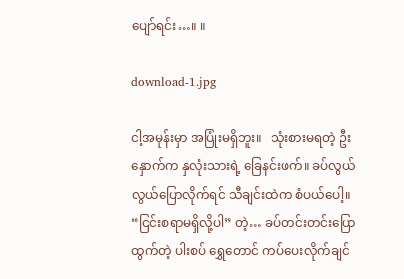ပျော်ရင်း…။ ။

download-1.jpg

ငါ့အမုန်းမှာ အပြုံးမရှိဘူး။   သုံးစားမရတဲ့ ဦးနှောက်က နှလုံးသားရဲ့ ခြေနင်းဖက်။ ခပ်လွယ်လွယ်ပြောလိုက်ရင် သီချင်းထဲက စံပယ်ပေါ့။   “ငြင်းစရာမရှိလို့ပါ” တဲ့… ခပ်တင်းတင်းပြောထွက်တဲ့ ပါးစပ် ရွှေတောင် ကပ်ပေးလိုက်ချင်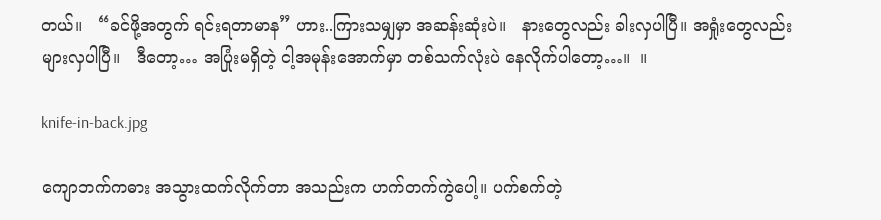တယ်။   “ခင်ဖို့အတွက် ရင်းရတာမာန” ဟား..ကြားသမျှမှာ အဆန်းဆုံးပဲ။   နားတွေလည်း ခါးလှပါပြီ။ အရှုံးတွေလည်း များလှပါပြီ။   ဒီတော့… အပြုံးမရှိတဲ့ ငါ့အမုန်းအောက်မှာ တစ်သက်လုံးပဲ နေလိုက်ပါတော့…။  ။

knife-in-back.jpg

ကျောဘက်ကဓား အသွားထက်လိုက်တာ အသည်းက ဟက်တက်ကွဲပေါ့။ ပက်စက်တဲ့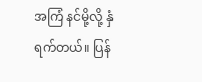အကြံ နင်မို့လို့ နှံရက်တယ်။ ပြန်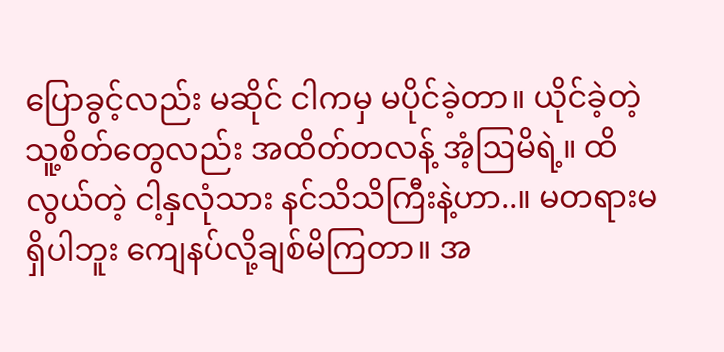ပြောခွင့်လည်း မဆိုင် ငါကမှ မပိုင်ခဲ့တာ။ ယိုင်ခဲ့တဲ့ သူ့စိတ်တွေလည်း အထိတ်တလန့် အံ့ဩမိရဲ့။ ထိလွယ်တဲ့ ငါ့နှလုံသား နင်သိသိကြီးနဲ့ဟာ..။ မတရားမရှိပါဘူး ကျေနပ်လို့ချစ်မိကြတာ။ အ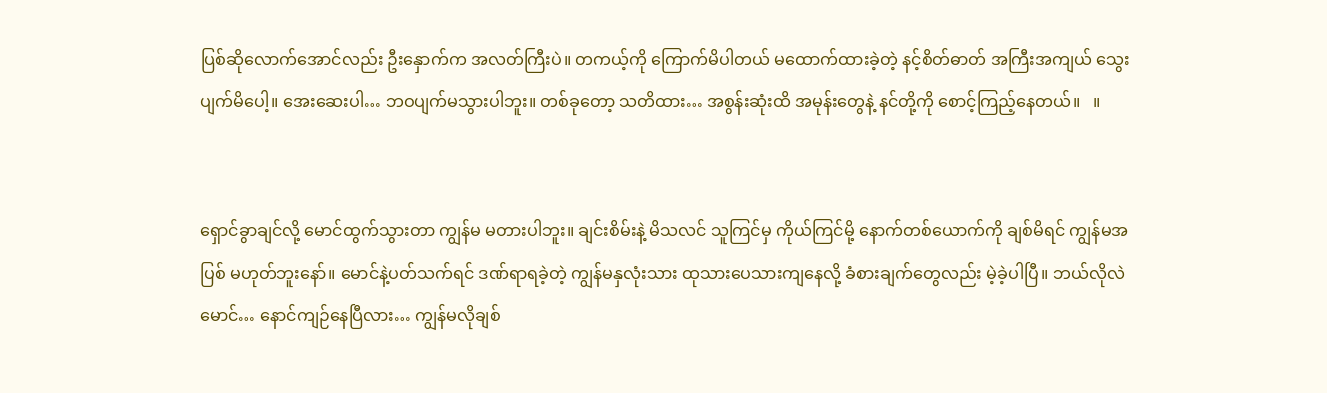ပြစ်ဆိုလောက်အောင်လည်း ဦးနှောက်က အလတ်ကြီးပဲ။ တကယ့်ကို ကြောက်မိပါတယ် မထောက်ထားခဲ့တဲ့ နင့်စိတ်ဓာတ် အကြီးအကျယ် သွေးပျက်မိပေါ့။ အေးဆေးပါ… ဘဝပျက်မသွားပါဘူး။ တစ်ခုတော့ သတိထား… အစွန်းဆုံးထိ အမုန်းတွေနဲ့ နင်တို့ကို စောင့်ကြည့်နေတယ်။   ။


ရှောင်ခွာချင်လို့ မောင်ထွက်သွားတာ ကျွန်မ မတားပါဘူး။ ချင်းစိမ်းနဲ့ မိသလင် သူကြင်မှ ကိုယ်ကြင်မို့ နောက်တစ်ယောက်ကို ချစ်မိရင် ကျွန်မအပြစ် မဟုတ်ဘူးနော်။ မောင်နဲ့ပတ်သက်ရင် ဒဏ်ရာရခဲ့တဲ့ ကျွန်မနှလုံးသား ထုသားပေသားကျနေလို့ ခံစားချက်တွေလည်း မဲ့ခဲ့ပါပြီ။ ဘယ်လိုလဲမောင်… နောင်ကျဉ်နေပြီလား… ကျွန်မလိုချစ်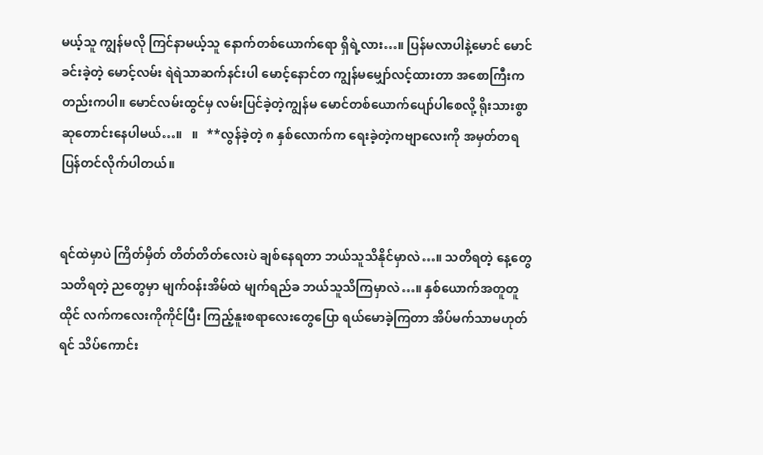မယ့်သူ ကျွန်မလို ကြင်နာမယ့်သူ နောက်တစ်ယောက်ရော ရှိရဲ့လား…။ ပြန်မလာပါနဲ့မောင် မောင်ခင်းခဲ့တဲ့ မောင့်လမ်း ရဲရဲသာဆက်နင်းပါ မောင့်နောင်တ ကျွန်မမျှော်လင့်ထားတာ အစောကြီးကတည်းကပါ။ မောင်လမ်းထွင်မှ လမ်းပြင်ခဲ့တဲ့ကျွန်မ မောင်တစ်ယောက်ပျော်ပါစေလို့ ရိုးသားစွာ ဆုတောင်းနေပါမယ်…။   ။   **လွန်ခဲ့တဲ့ ၈ နှစ်လောက်က ရေးခဲ့တဲ့ကဗျာလေးကို အမှတ်တရ ပြန်တင်လိုက်ပါတယ်။


ရင်ထဲမှာပဲ ကြိတ်မှိတ် တိတ်တိတ်လေးပဲ ချစ်နေရတာ ဘယ်သူသိနိုင်မှာလဲ…။ သတိရတဲ့ နေ့တွေ သတိရတဲ့ ညတွေမှာ မျက်ဝန်းအိမ်ထဲ မျက်ရည်ခ ဘယ်သူသိကြမှာလဲ…။ နှစ်ယောက်အတူတူထိုင် လက်ကလေးကိုကိုင်ပြီး ကြည့်နူးစရာလေးတွေပြော ရယ်မောခဲ့ကြတာ အိပ်မက်သာမဟုတ်ရင် သိပ်ကောင်း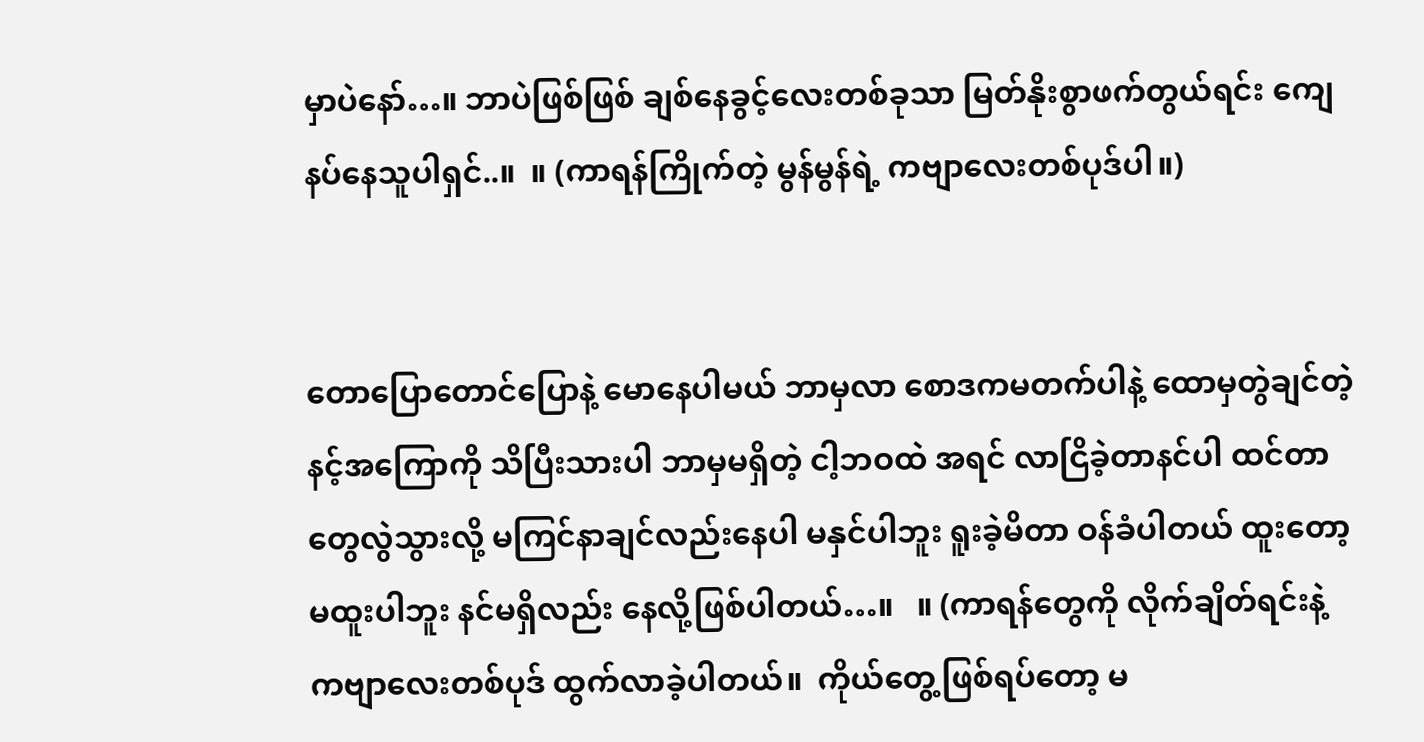မှာပဲနော်…။ ဘာပဲဖြစ်ဖြစ် ချစ်နေခွင့်လေးတစ်ခုသာ မြတ်နိုးစွာဖက်တွယ်ရင်း ကျေနပ်နေသူပါရှင်..။  ။ (ကာရန်ကြိုက်တဲ့ မွန်မွန်ရဲ့ ကဗျာလေးတစ်ပုဒ်ပါ။)


တောပြောတောင်ပြောနဲ့ မောနေပါမယ် ဘာမှလာ စောဒကမတက်ပါနဲ့ ထောမှတွဲချင်တဲ့ နင့်အကြောကို သိပြီးသားပါ ဘာမှမရှိတဲ့ ငါ့ဘဝထဲ အရင် လာငြိခဲ့တာနင်ပါ ထင်တာတွေလွဲသွားလို့ မကြင်နာချင်လည်းနေပါ မနှင်ပါဘူး ရူးခဲ့မိတာ ဝန်ခံပါတယ် ထူးတော့ မထူးပါဘူး နင်မရှိလည်း နေလို့ဖြစ်ပါတယ်…။   ။ (ကာရန်တွေကို လိုက်ချိတ်ရင်းနဲ့ ကဗျာလေးတစ်ပုဒ် ထွက်လာခဲ့ပါတယ်။  ကိုယ်တွေ့ဖြစ်ရပ်တော့ မ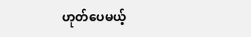ဟုတ်ပေမယ့်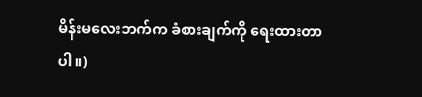မိန်းမလေးဘက်က ခံစားချက်ကို ရေးထားတာပါ။)